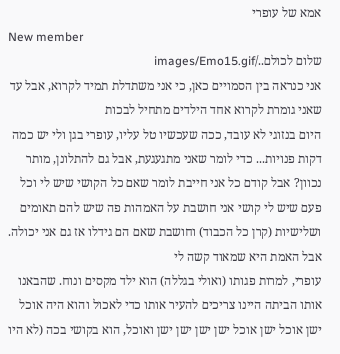אמא של עופרי
New member
שלום לכולם../images/Emo15.gif
אני כנראה בין הסמויים כאן, כי אני משתדלת תמיד לקרוא, אבל עד שאני גומרת לקרוא אחד הילדים מתחיל לבכות
היום בנזוגי לא עובד, ככה שעכשיו טל עליו, עופרי בגן ולי יש כמה דקות פנויות... כדי לומר שאני מתגעגעת, אבל גם להתלונן, מותר נכוון? אבל קודם כל אני חייבת לומר שאם כל הקושי שיש לי וכל פעם שיש לי קושי אני חושבת על האמהות פה שיש להם תאומים ושלישיות (קרן כל הכבוד) וחושבת שאם הם גידלו אז גם אני יכולה. אבל האמת היא שמאוד קשה לי
עופרי, למרות פגותו (ואולי בגללה) הוא ילד מקסים ונוח. שהבאנו אותו הביתה היינו צריכים להעיר אותו כדי לאכול והוא היה אוכל ישן אוכל ישן אוכל ישן ישן ישן ישן ואוכל, הוא בקושי בכה (לא היו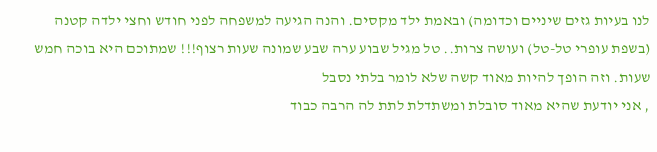לנו בעיות גזים שיניים וכדומה) ובאמת ילד מקסים. והנה הגיעה למשפחה לפני חודש וחצי ילדה קטנה (בשפת עופרי טל-טל) ועושה צרות.. טל מגיל שבוע ערה שבע שמונה שעות רצוף!!! שמתוכם היא בוכה חמש שעות. וזה הופך להיות מאוד קשה שלא לומר בלתי נסבל
, אני יודעת שהיא מאוד סובלת ומשתדלת לתת לה הרבה כבוד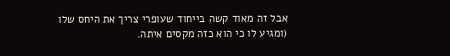אבל זה מאוד קשה בייחוד שעופרי צריך את היחס שלו (ומגיע לו כי הוא כזה מקסים איתה.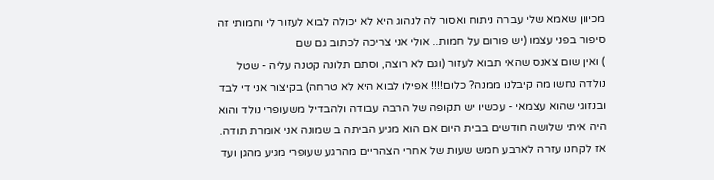מכיוון שאמא שלי עברה ניתוח ואסור לה לנהוג היא לא יכולה לבוא לעזור לי וחמותי זה סיפור בפני עצמו (יש פורום על חמות.. אולי אני צריכה לכתוב גם שם
) ואין שום צאנס שהאי תבוא לעזור (וגם לא רוצה, וסתם תלונה קטנה עליה - שטל נולדה נחשו מה קיבלנו ממנה? כלום!!!! אפילו לבוא היא לא טרחה) בקיצור אני די לבד ובנזוגי שהוא עצמאי - עכשיו יש תקופה של הרבה עבודה ולהבדיל משעופרי נולד והוא היה איתי שלושה חודשים בבית היום אם הוא מגיע הביתה ב שמונה אני אומרת תודה. אז לקחנו עזרה לארבע חמש שעות של אחרי הצהריים מהרגע שעופרי מגיע מהגן ועד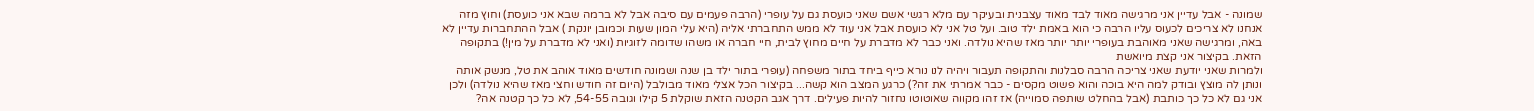שמונה - אבל עדיין אני מרגישה מאוד לבד מאוד עצבנית ובעיקר עם מלא רגשי אשם שאני כועסת גם על עופרי (הרבה פעמים עם סיבה אבל לא ברמה שבא אני כועסת) וחוץ מזה אנחנו לא צריכים לכעוס עליו הרבה כי הוא באמת ילד טוב. ועל טל אני לא כועסת אבל אני עוד לא ממש התחברתי אליה (היא עלי המון שעות וכמובן יונקת ) אבל ההתחברות עדיין לא באה, ומרגישה שאני מאוהבת בעופרי יותר יותר מאז שהיא נולדה. ואני כבר לא מדברת על חיים מחוץ לבית, חיי חברה או משהו שדומה לזוגיות (ואני לא מדברת על מין!) בתקופה הזאת. בקיצור אני קצת מיואשת
ולמרות שאני יודעת שאני צריכה הרבה סבלנות והתקופה תעבור ויהיה לנו נורא כייף ביחד בתור משפחה (עופרי בתור ילד בן שנה ושמונה חודשים מאוד אוהב את טל, מנשק אותה ונותן לה מוצץ ובודק למה היא בוכה והוא פשוט מקסים - כבר אמרתי את זה?) כרגע המצב הוא קשה... בקיצור הכל אצלי מאוד מבולבל (היום זה חודש וחצי מאז שהיא נולדה) ולכן אני גם לא כל כך כותבת (אבל בהחלט שותפה סמוייה) אז זהו מקווה שאוטוטו נחזור להיות פעילים. דרך אגב הקטנה הזאת שוקלת 5 קילו וגובה 54-55, לא כל כך קטנה אה?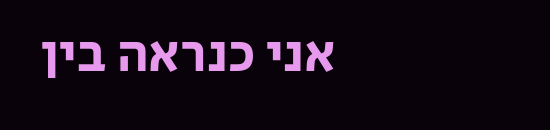אני כנראה בין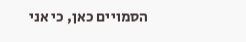הסמויים כאן, כי אני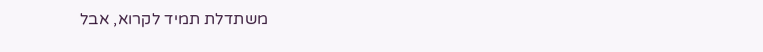משתדלת תמיד לקרוא, אבל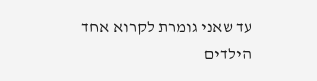עד שאני גומרת לקרוא אחד הילדים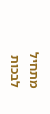מתחיל לבכות